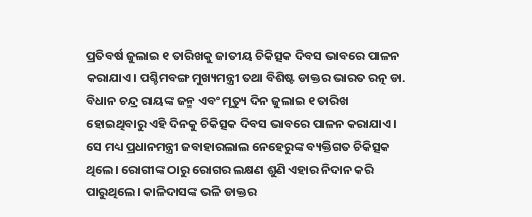ପ୍ରତିବର୍ଷ ଜୁଲାଇ ୧ ତାରିଖକୁ ଜାତୀୟ ଚିକିତ୍ସକ ଦିବସ ଭାବରେ ପାଳନ କରାଯାଏ। ପଶ୍ଚିମବଙ୍ଗ ମୁଖ୍ୟମନ୍ତ୍ରୀ ତଥା ବିଶିଷ୍ଟ ଡାକ୍ତର ଭାରତ ରତ୍ନ ଡା. ବିଧାନ ଚନ୍ଦ୍ର ରାୟଙ୍କ ଜନ୍ମ ଏବଂ ମୃତ୍ୟୁ ଦିନ ଜୁଲାଇ ୧ ତାରିଖ ହୋଇଥିବାରୁ ଏହି ଦିନକୁ ଚିକିତ୍ସକ ଦିବସ ଭାବରେ ପାଳନ କରାଯାଏ। ସେ ମଧ୍ୟ ପ୍ରଧାନମନ୍ତ୍ରୀ ଜବାହାରଲାଲ ନେହେରୁଙ୍କ ବ୍ୟକ୍ତିଗତ ଚିକିତ୍ସକ ଥିଲେ। ରୋଗୀଙ୍କ ଠାରୁ ରୋଗର ଲକ୍ଷଣ ଶୁଣି ଏହାର ନିଦାନ କରି ପାରୁଥିଲେ। କାଳିଦାସଙ୍କ ଭଳି ଡାକ୍ତର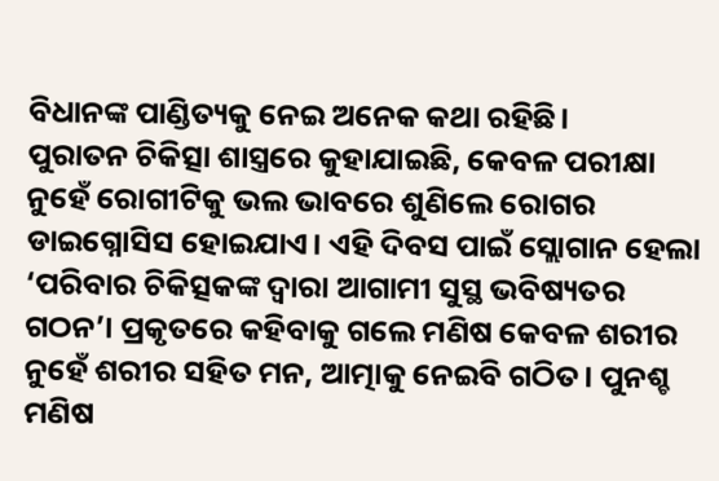ବିଧାନଙ୍କ ପାଣ୍ଡିତ୍ୟକୁ ନେଇ ଅନେକ କଥା ରହିଛି।
ପୁରାତନ ଚିକିତ୍ସା ଶାସ୍ତ୍ରରେ କୁହାଯାଇଛି, କେବଳ ପରୀକ୍ଷା ନୁହେଁ ରୋଗୀଟିକୁ ଭଲ ଭାବରେ ଶୁଣିଲେ ରୋଗର ଡାଇଗ୍ନୋସିସ ହୋଇଯାଏ। ଏହି ଦିବସ ପାଇଁ ସ୍ଲୋଗାନ ହେଲା ‘ପରିବାର ଚିକିତ୍ସକଙ୍କ ଦ୍ବାରା ଆଗାମୀ ସୁସ୍ଥ ଭବିଷ୍ୟତର ଗଠନ’। ପ୍ରକୃତରେ କହିବାକୁ ଗଲେ ମଣିଷ କେବଳ ଶରୀର ନୁହେଁ ଶରୀର ସହିତ ମନ, ଆତ୍ମାକୁ ନେଇବି ଗଠିତ। ପୁନଶ୍ଚ ମଣିଷ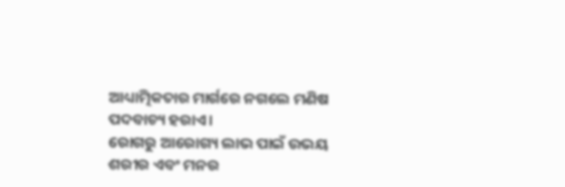ଆଧ୍ୟାତ୍ମିକତାର ମାର୍ଗରେ ନଗଲେ ମଣିଷ ପଦବାଚ୍ୟ ହରାଏ।
ରୋଗରୁ ଆରୋଗ୍ୟ ଲାଭ ପାଇଁ ଉଭୟ ଶରୀର ଏବଂ ମନର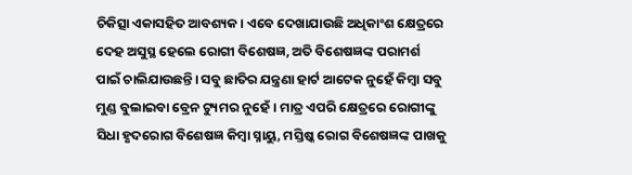ଚିକିତ୍ସା ଏକାସହିତ ଆବଶ୍ୟକ। ଏବେ ଦେଖାଯାଉଛି ଅଧିକାଂଶ କ୍ଷେତ୍ରରେ ଦେହ ଅସୁସ୍ଥ ହେଲେ ରୋଗୀ ବିଶେଷଜ୍ଞ, ଅତି ବିଶେଷଜ୍ଞଙ୍କ ପରାମର୍ଶ ପାଇଁ ଚାଲିଯାଉଛନ୍ତି। ସବୁ ଛାତିର ଯନ୍ତ୍ରଣା ହାର୍ଟ ଆଟେକ ନୁହେଁ କିମ୍ବା ସବୁ ମୁଣ୍ଡ ବୁଲାଇବା ବ୍ରେନ ଟ୍ୟୁମର ନୁହେଁ। ମାତ୍ର ଏପରି କ୍ଷେତ୍ରରେ ରୋଗୀଙ୍କୁ ସିଧା ହୃଦରୋଗ ବିଶେଷଜ୍ଞ କିମ୍ବା ସ୍ନାୟୁ, ମସ୍ତିଷ୍କ ରୋଗ ବିଶେଷଜ୍ଞଙ୍କ ପାଖକୁ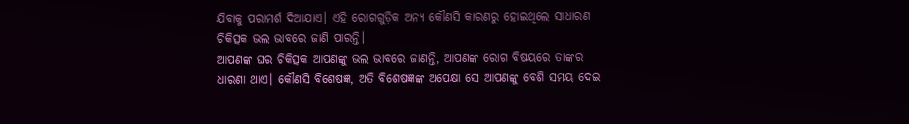ଯିବାକୁ ପରାମର୍ଶ ଦିଆଯାଏ। ଏହି ରୋଗଗୁଡ଼ିକ ଅନ୍ୟ କୌଣସି କାରଣରୁ ହୋଇଥିଲେ ସାଧାରଣ ଚିକିତ୍ସକ ଭଲ ଭାବରେ ଜାଣି ପାରନ୍ତି।
ଆପଣଙ୍କ ଘର ଚିକିତ୍ସକ ଆପଣଙ୍କୁ ଭଲ ଭାବରେ ଜାଣନ୍ତି, ଆପଣଙ୍କ ରୋଗ ବିଷୟରେ ତାଙ୍କର ଧାରଣା ଥାଏ। କୌଣସି ବିଶେଷଜ୍ଞ, ଅତି ବିଶେଷଜ୍ଞଙ୍କ ଅପେକ୍ଷା ସେ ଆପଣଙ୍କୁ ବେଶି ସମୟ ଦେଇ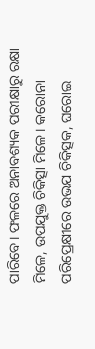ପାରିବେ। ଫଳରେ ଅନାବଶ୍ୟକ ପରୀକ୍ଷାରୁ ରକ୍ଷା ମିଳେ, ଉପଯୁକ୍ତ ଚିକିତ୍ସା ମିଳେ। କରୋନା ପରିପ୍ରେକ୍ଷୀରେ ଉଭଯ ଚିକିତ୍ସକ, ଘରୋଇ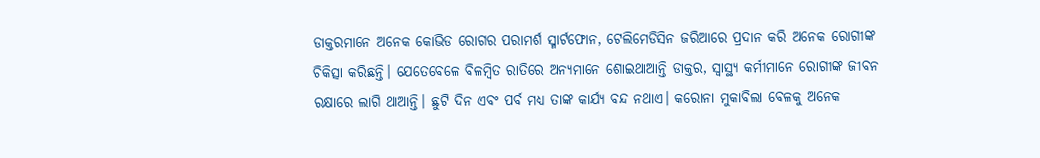ଡାକ୍ତରମାନେ ଅନେକ କୋଭିଡ ରୋଗର ପରାମର୍ଶ ସ୍ମାର୍ଟଫୋନ, ଟେଲିମେଡିସିନ ଜରିଆରେ ପ୍ରଦାନ କରି ଅନେକ ରୋଗୀଙ୍କ ଚିକିତ୍ସା କରିଛନ୍ତି। ଯେତେବେଳେ ବିଳମ୍ବିତ ରାତିରେ ଅନ୍ୟମାନେ ଶୋଇଥାଆନ୍ତି ଡାକ୍ତର, ସ୍ବାସ୍ଥ୍ୟ କର୍ମୀମାନେ ରୋଗୀଙ୍କ ଜୀବନ ରକ୍ଷାରେ ଲାଗି ଥାଆନ୍ତି। ଛୁଟି ଦିନ ଏବଂ ପର୍ବ ମଧ୍ୟ ତାଙ୍କ କାର୍ଯ୍ୟ ବନ୍ଦ ନଥାଏ। କରୋନା ମୁକାବିଲା ବେଳକୁ ଅନେକ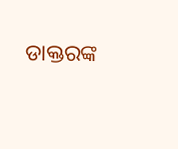ଡାକ୍ତରଙ୍କ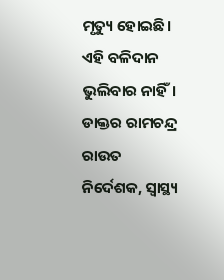ମୃତ୍ୟୁ ହୋଇଛି। ଏହି ବଳିଦାନ ଭୁଲିବାର ନାହିଁ।
ଡାକ୍ତର ରାମଚନ୍ଦ୍ର ରାଉତ
ନିର୍ଦେଶକ, ସ୍ବାସ୍ଥ୍ୟ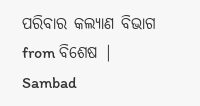ପରିବାର କଲ୍ୟାଣ ବିଭାଗ
from ବିଶେଷ | Sambad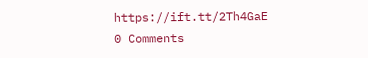https://ift.tt/2Th4GaE
0 Comments